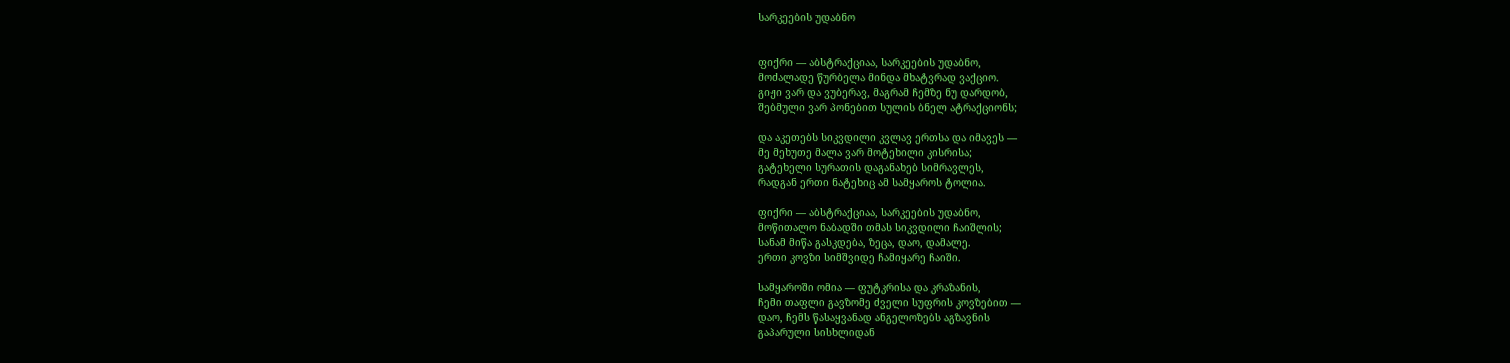სარკეების უდაბნო


ფიქრი — აბსტრაქციაა, სარკეების უდაბნო,
მოძალადე წურბელა მინდა მხატვრად ვაქციო.
გიჟი ვარ და ვუბერავ, მაგრამ ჩემზე ნუ დარდობ,
შებმული ვარ პონებით სულის ბნელ ატრაქციონს;

და აკეთებს სიკვდილი კვლავ ერთსა და იმავეს —
მე მეხუთე მალა ვარ მოტეხილი კისრისა;
გატეხელი სურათის დაგანახებ სიმრავლეს,
რადგან ერთი ნატეხიც ამ სამყაროს ტოლია.

ფიქრი — აბსტრაქციაა, სარკეების უდაბნო,
მოწითალო ნაბადში თმას სიკვდილი ჩაიშლის;
სანამ მიწა გასკდება, ზეცა, დაო, დამალე.
ერთი კოვზი სიმშვიდე ჩამიყარე ჩაიში.

სამყაროში ომია — ფუტკრისა და კრაზანის,
ჩემი თაფლი გავზომე ძველი სუფრის კოვზებით —
დაო, ჩემს წასაყვანად ანგელოზებს აგზავნის
გაპარული სისხლიდან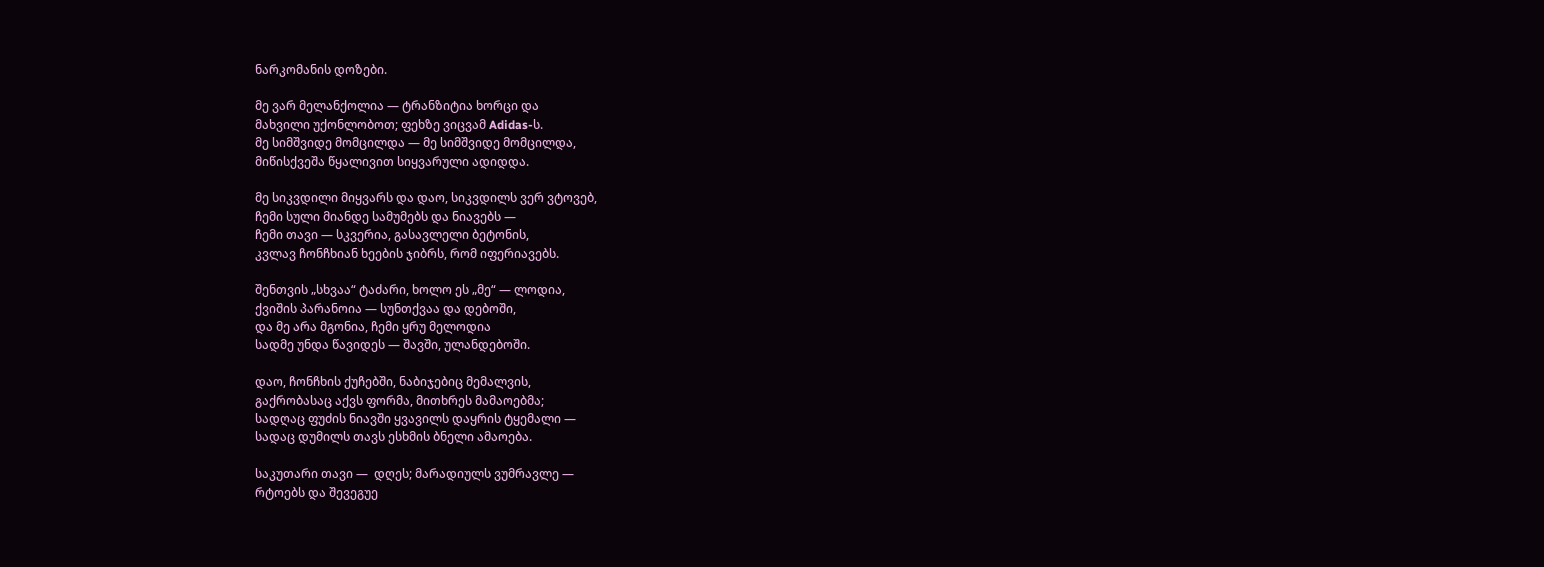ნარკომანის დოზები.

მე ვარ მელანქოლია — ტრანზიტია ხორცი და
მახვილი უქონლობოთ; ფეხზე ვიცვამ Adidas-ს.
მე სიმშვიდე მომცილდა — მე სიმშვიდე მომცილდა,
მიწისქვეშა წყალივით სიყვარული ადიდდა.

მე სიკვდილი მიყვარს და დაო, სიკვდილს ვერ ვტოვებ,
ჩემი სული მიანდე სამუმებს და ნიავებს —
ჩემი თავი — სკვერია, გასავლელი ბეტონის,
კვლავ ჩონჩხიან ხეების ჯიბრს, რომ იფერიავებს.

შენთვის „სხვაა“ ტაძარი, ხოლო ეს „მე“ — ლოდია,
ქვიშის პარანოია — სუნთქვაა და დებოში,
და მე არა მგონია, ჩემი ყრუ მელოდია
სადმე უნდა წავიდეს — შავში, ულანდებოში.

დაო, ჩონჩხის ქუჩებში, ნაბიჯებიც მემალვის,
გაქრობასაც აქვს ფორმა, მითხრეს მამაოებმა;
სადღაც ფუძის ნიავში ყვავილს დაყრის ტყემალი —
სადაც დუმილს თავს ესხმის ბნელი ამაოება.

საკუთარი თავი —  დღეს; მარადიულს ვუმრავლე —
რტოებს და შევეგუე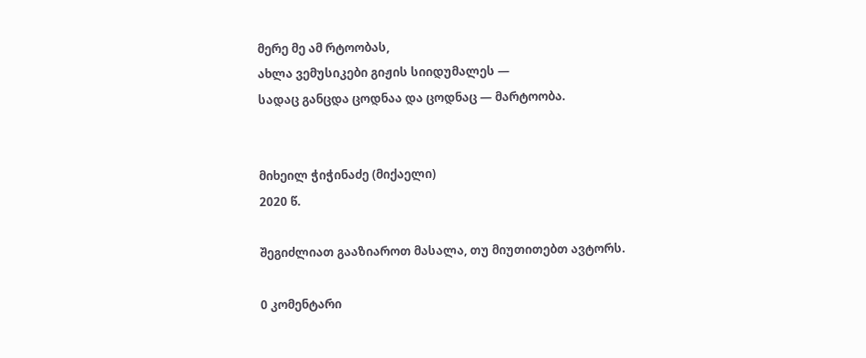მერე მე ამ რტოობას,
ახლა ვემუსიკები გიჟის სიიდუმალეს —
სადაც განცდა ცოდნაა და ცოდნაც — მარტოობა.


მიხეილ ჭიჭინაძე (მიქაელი)
2020 წ.

შეგიძლიათ გააზიაროთ მასალა, თუ მიუთითებთ ავტორს.

0 კომენტარი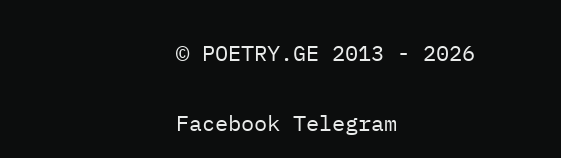© POETRY.GE 2013 - 2026

Facebook Telegram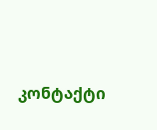კონტაქტი